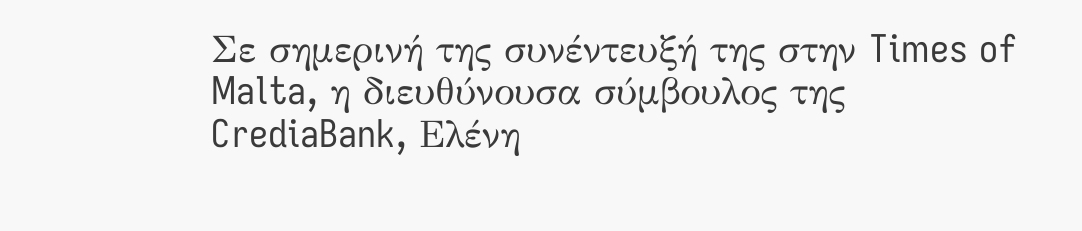Σε σημερινή της συνέντευξή της στην Times of Malta, η διευθύνουσα σύμβουλος της CrediaBank, Ελένη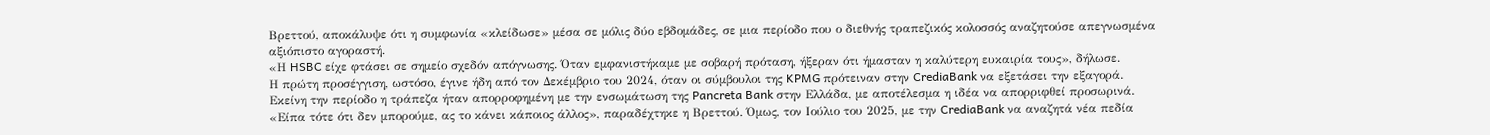Βρεττού, αποκάλυψε ότι η συμφωνία «κλείδωσε» μέσα σε μόλις δύο εβδομάδες, σε μια περίοδο που ο διεθνής τραπεζικός κολοσσός αναζητούσε απεγνωσμένα αξιόπιστο αγοραστή.
«Η HSBC είχε φτάσει σε σημείο σχεδόν απόγνωσης. Όταν εμφανιστήκαμε με σοβαρή πρόταση, ήξεραν ότι ήμασταν η καλύτερη ευκαιρία τους», δήλωσε.
Η πρώτη προσέγγιση, ωστόσο, έγινε ήδη από τον Δεκέμβριο του 2024, όταν οι σύμβουλοι της KPMG πρότειναν στην CrediaBank να εξετάσει την εξαγορά. Εκείνη την περίοδο η τράπεζα ήταν απορροφημένη με την ενσωμάτωση της Pancreta Bank στην Ελλάδα, με αποτέλεσμα η ιδέα να απορριφθεί προσωρινά. «Είπα τότε ότι δεν μπορούμε, ας το κάνει κάποιος άλλος», παραδέχτηκε η Βρεττού. Όμως, τον Ιούλιο του 2025, με την CrediaBank να αναζητά νέα πεδία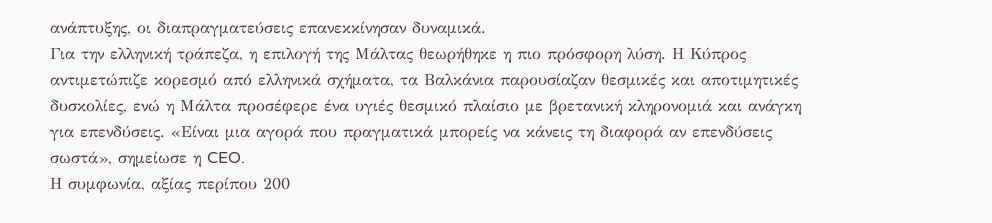ανάπτυξης, οι διαπραγματεύσεις επανεκκίνησαν δυναμικά.
Για την ελληνική τράπεζα, η επιλογή της Μάλτας θεωρήθηκε η πιο πρόσφορη λύση. Η Κύπρος αντιμετώπιζε κορεσμό από ελληνικά σχήματα, τα Βαλκάνια παρουσίαζαν θεσμικές και αποτιμητικές δυσκολίες, ενώ η Μάλτα προσέφερε ένα υγιές θεσμικό πλαίσιο με βρετανική κληρονομιά και ανάγκη για επενδύσεις. «Είναι μια αγορά που πραγματικά μπορείς να κάνεις τη διαφορά αν επενδύσεις σωστά», σημείωσε η CEO.
Η συμφωνία, αξίας περίπου 200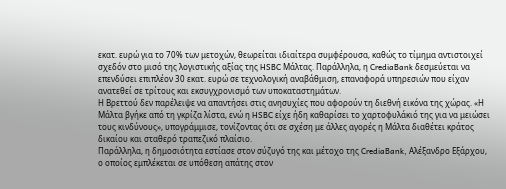εκατ. ευρώ για το 70% των μετοχών, θεωρείται ιδιαίτερα συμφέρουσα, καθώς το τίμημα αντιστοιχεί σχεδόν στο μισό της λογιστικής αξίας της HSBC Μάλτας. Παράλληλα, η CrediaBank δεσμεύεται να επενδύσει επιπλέον 30 εκατ. ευρώ σε τεχνολογική αναβάθμιση, επαναφορά υπηρεσιών που είχαν ανατεθεί σε τρίτους και εκσυγχρονισμό των υποκαταστημάτων.
Η Βρεττού δεν παρέλειψε να απαντήσει στις ανησυχίες που αφορούν τη διεθνή εικόνα της χώρας. «Η Μάλτα βγήκε από τη γκρίζα λίστα, ενώ η HSBC είχε ήδη καθαρίσει το χαρτοφυλάκιό της για να μειώσει τους κινδύνους», υπογράμμισε, τονίζοντας ότι σε σχέση με άλλες αγορές η Μάλτα διαθέτει κράτος δικαίου και σταθερό τραπεζικό πλαίσιο.
Παράλληλα, η δημοσιότητα εστίασε στον σύζυγό της και μέτοχο της CrediaBank, Αλέξανδρο Εξάρχου, ο οποίος εμπλέκεται σε υπόθεση απάτης στον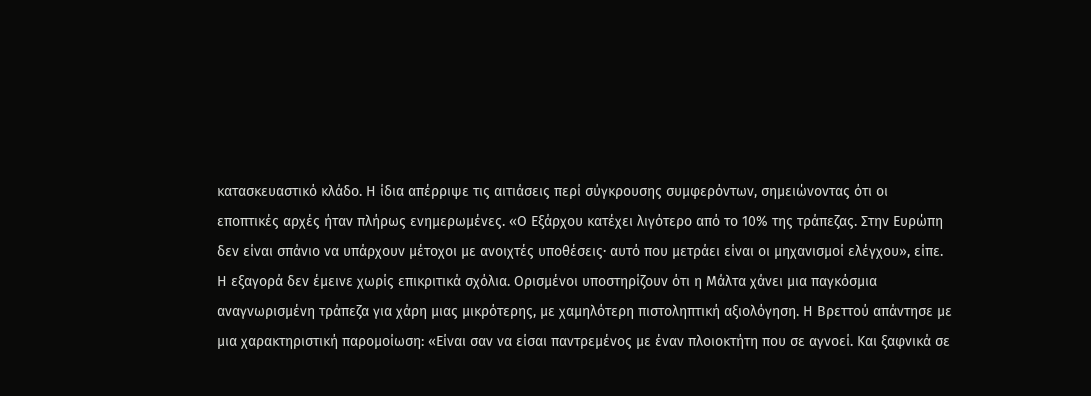κατασκευαστικό κλάδο. Η ίδια απέρριψε τις αιτιάσεις περί σύγκρουσης συμφερόντων, σημειώνοντας ότι οι εποπτικές αρχές ήταν πλήρως ενημερωμένες. «Ο Εξάρχου κατέχει λιγότερο από το 10% της τράπεζας. Στην Ευρώπη δεν είναι σπάνιο να υπάρχουν μέτοχοι με ανοιχτές υποθέσεις· αυτό που μετράει είναι οι μηχανισμοί ελέγχου», είπε.
Η εξαγορά δεν έμεινε χωρίς επικριτικά σχόλια. Ορισμένοι υποστηρίζουν ότι η Μάλτα χάνει μια παγκόσμια αναγνωρισμένη τράπεζα για χάρη μιας μικρότερης, με χαμηλότερη πιστοληπτική αξιολόγηση. Η Βρεττού απάντησε με μια χαρακτηριστική παρομοίωση: «Είναι σαν να είσαι παντρεμένος με έναν πλοιοκτήτη που σε αγνοεί. Και ξαφνικά σε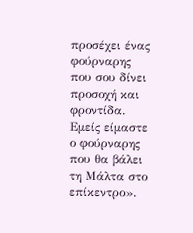προσέχει ένας φούρναρης που σου δίνει προσοχή και φροντίδα. Εμείς είμαστε ο φούρναρης που θα βάλει τη Μάλτα στο επίκεντρο».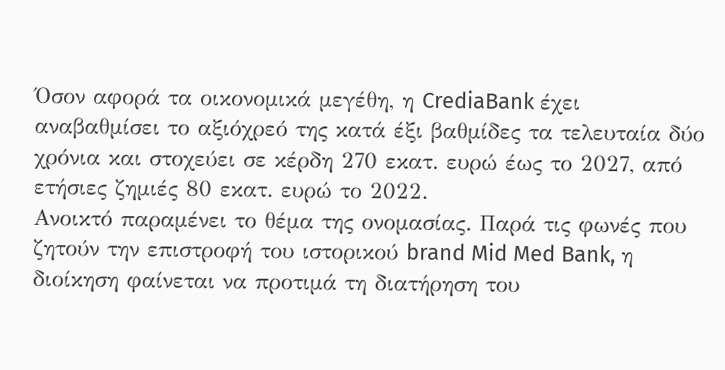Όσον αφορά τα οικονομικά μεγέθη, η CrediaBank έχει αναβαθμίσει το αξιόχρεό της κατά έξι βαθμίδες τα τελευταία δύο χρόνια και στοχεύει σε κέρδη 270 εκατ. ευρώ έως το 2027, από ετήσιες ζημιές 80 εκατ. ευρώ το 2022.
Ανοικτό παραμένει το θέμα της ονομασίας. Παρά τις φωνές που ζητούν την επιστροφή του ιστορικού brand Mid Med Bank, η διοίκηση φαίνεται να προτιμά τη διατήρηση του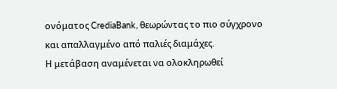ονόματος CrediaBank, θεωρώντας το πιο σύγχρονο και απαλλαγμένο από παλιές διαμάχες.
Η μετάβαση αναμένεται να ολοκληρωθεί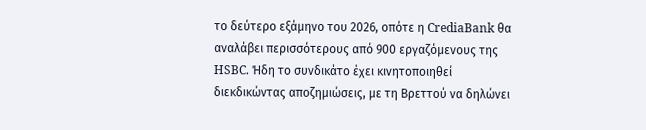το δεύτερο εξάμηνο του 2026, οπότε η CrediaBank θα αναλάβει περισσότερους από 900 εργαζόμενους της HSBC. Ήδη το συνδικάτο έχει κινητοποιηθεί διεκδικώντας αποζημιώσεις, με τη Βρεττού να δηλώνει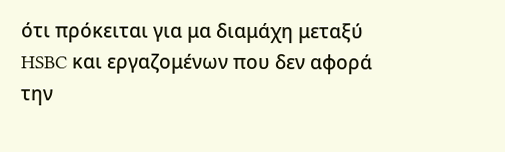ότι πρόκειται για μα διαμάχη μεταξύ HSBC και εργαζομένων που δεν αφορά την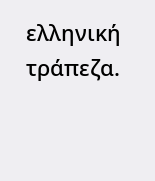ελληνική τράπεζα.